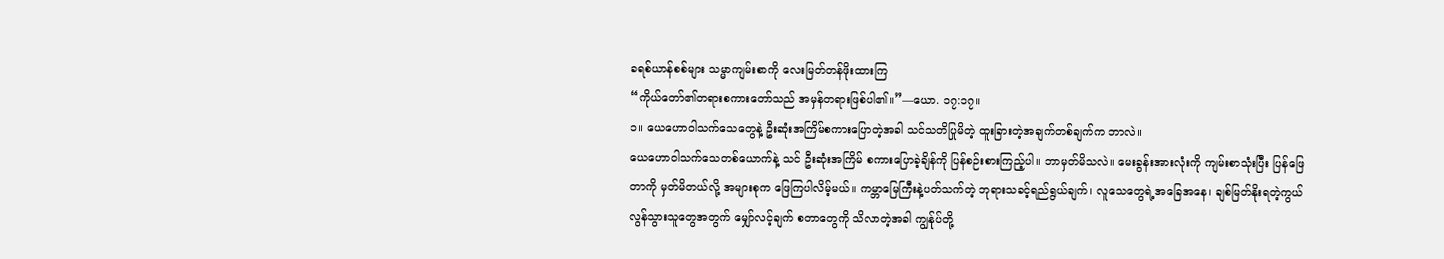ခရစ်ယာန်စစ်များ သမ္မာကျမ်းစာကို လေးမြတ်တန်ဖိုးထားကြ
“ကိုယ်တော်၏တရားစကားတော်သည် အမှန်တရားဖြစ်ပါ၏။”—ယော. ၁၇:၁၇။
၁။ ယေဟောဝါသက်သေတွေနဲ့ ဦးဆုံးအကြိမ်စကားပြောတဲ့အခါ သင်သတိပြုမိတဲ့ ထူးခြားတဲ့အချက်တစ်ချက်က ဘာလဲ။
ယေဟောဝါသက်သေတစ်ယောက်နဲ့ သင် ဦးဆုံးအကြိမ် စကားပြောခဲ့ချိန်ကို ပြန်စဉ်းစားကြည့်ပါ။ ဘာမှတ်မိသလဲ။ မေးခွန်းအားလုံးကို ကျမ်းစာသုံးပြီး ပြန်ဖြေတာကို မှတ်မိတယ်လို့ အများစုက ဖြေကြပါလိမ့်မယ်။ ကမ္ဘာမြေကြီးနဲ့ပတ်သက်တဲ့ ဘုရားသခင့်ရည်ရွယ်ချက်၊ လူသေတွေရဲ့အခြေအနေ၊ ချစ်မြတ်နိုးရတဲ့ကွယ်လွန်သွားသူတွေအတွက် မျှော်လင့်ချက် စတာတွေကို သိလာတဲ့အခါ ကျွန်ုပ်တို့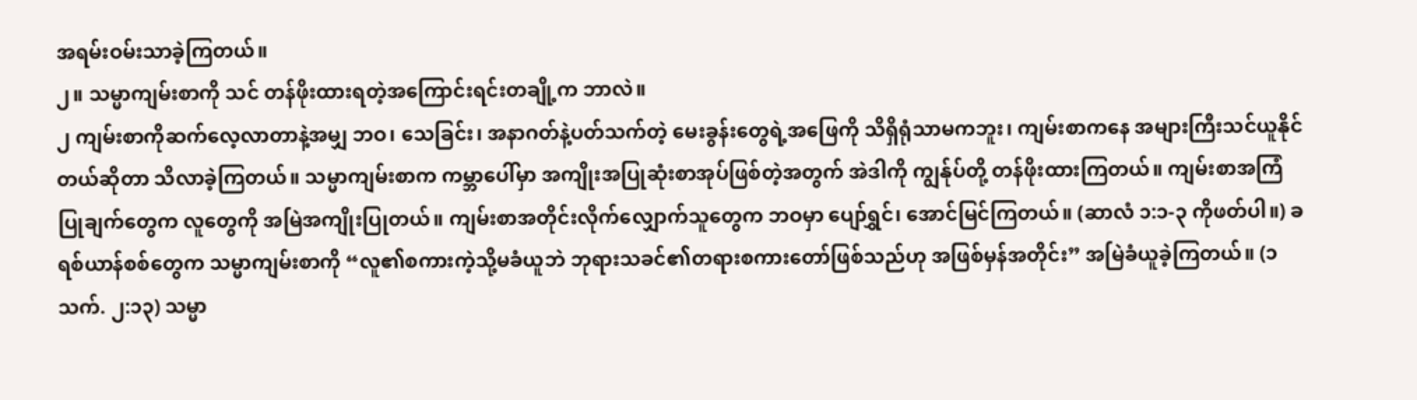အရမ်းဝမ်းသာခဲ့ကြတယ်။
၂။ သမ္မာကျမ်းစာကို သင် တန်ဖိုးထားရတဲ့အကြောင်းရင်းတချို့က ဘာလဲ။
၂ ကျမ်းစာကိုဆက်လေ့လာတာနဲ့အမျှ ဘဝ၊ သေခြင်း၊ အနာဂတ်နဲ့ပတ်သက်တဲ့ မေးခွန်းတွေရဲ့အဖြေကို သိရှိရုံသာမကဘူး၊ ကျမ်းစာကနေ အများကြီးသင်ယူနိုင်တယ်ဆိုတာ သိလာခဲ့ကြတယ်။ သမ္မာကျမ်းစာက ကမ္ဘာပေါ်မှာ အကျိုးအပြုဆုံးစာအုပ်ဖြစ်တဲ့အတွက် အဲဒါကို ကျွန်ုပ်တို့ တန်ဖိုးထားကြတယ်။ ကျမ်းစာအကြံပြုချက်တွေက လူတွေကို အမြဲအကျိုးပြုတယ်။ ကျမ်းစာအတိုင်းလိုက်လျှောက်သူတွေက ဘဝမှာ ပျော်ရွှင်၊ အောင်မြင်ကြတယ်။ (ဆာလံ ၁:၁-၃ ကိုဖတ်ပါ။) ခရစ်ယာန်စစ်တွေက သမ္မာကျမ်းစာကို “လူ၏စကားကဲ့သို့မခံယူဘဲ ဘုရားသခင်၏တရားစကားတော်ဖြစ်သည်ဟု အဖြစ်မှန်အတိုင်း” အမြဲခံယူခဲ့ကြတယ်။ (၁ သက်. ၂:၁၃) သမ္မာ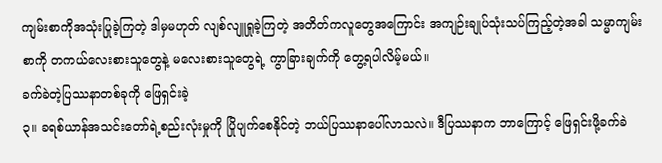ကျမ်းစာကိုအသုံးပြုခဲ့ကြတဲ့ ဒါမှမဟုတ် လျစ်လျူရှုခဲ့ကြတဲ့ အတိတ်ကလူတွေအကြောင်း အကျဉ်းချုပ်သုံးသပ်ကြည့်တဲ့အခါ သမ္မာကျမ်းစာကို တကယ်လေးစားသူတွေနဲ့ မလေးစားသူတွေရဲ့ ကွာခြားချက်ကို တွေ့ရပါလိမ့်မယ်။
ခက်ခဲတဲ့ပြဿနာတစ်ခုကို ဖြေရှင်းခဲ့
၃။ ခရစ်ယာန်အသင်းတော်ရဲ့စည်းလုံးမှုကို ပြိုပျက်စေနိုင်တဲ့ ဘယ်ပြဿနာပေါ်လာသလဲ။ ဒီပြဿနာက ဘာကြောင့် ဖြေရှင်းဖို့ခက်ခဲ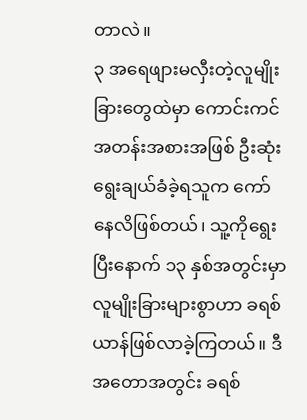တာလဲ။
၃ အရေဖျားမလှီးတဲ့လူမျိုးခြားတွေထဲမှာ ကောင်းကင်အတန်းအစားအဖြစ် ဦးဆုံး ရွေးချယ်ခံခဲ့ရသူက ကော်နေလိဖြစ်တယ်၊ သူ့ကိုရွေးပြီးနောက် ၁၃ နှစ်အတွင်းမှာ လူမျိုးခြားများစွာဟာ ခရစ်ယာန်ဖြစ်လာခဲ့ကြတယ်။ ဒီအတောအတွင်း ခရစ်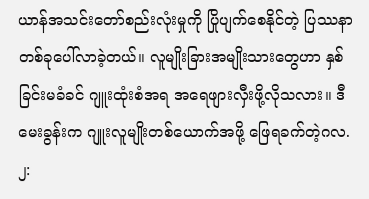ယာန်အသင်းတော်စည်းလုံးမှုကို ပြိုပျက်စေနိုင်တဲ့ ပြဿနာတစ်ခုပေါ်လာခဲ့တယ်။ လူမျိုးခြားအမျိုးသားတွေဟာ နှစ်ခြင်းမခံခင် ဂျူးထုံးစံအရ အရေဖျားလှီးဖို့လိုသလား။ ဒီမေးခွန်းက ဂျူးလူမျိုးတစ်ယောက်အဖို့ ဖြေရခက်တဲ့ဂလ. ၂: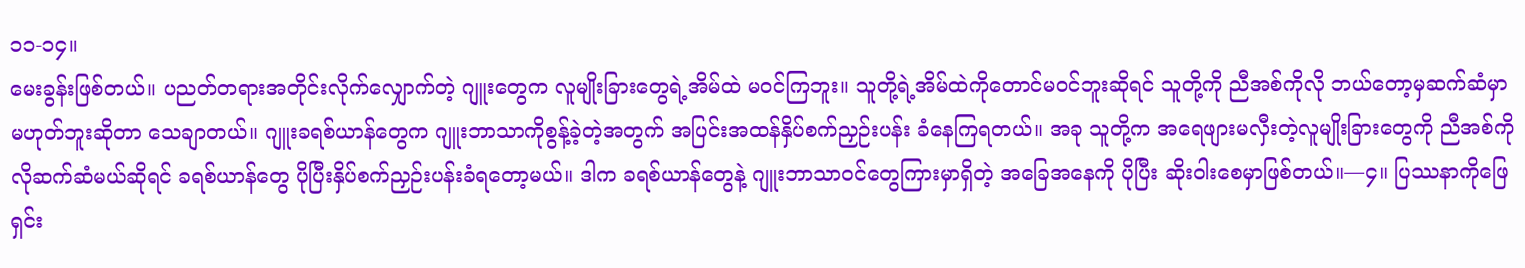၁၁-၁၄။
မေးခွန်းဖြစ်တယ်။ ပညတ်တရားအတိုင်းလိုက်လျှောက်တဲ့ ဂျူးတွေက လူမျိုးခြားတွေရဲ့အိမ်ထဲ မဝင်ကြဘူး။ သူတို့ရဲ့အိမ်ထဲကိုတောင်မဝင်ဘူးဆိုရင် သူတို့ကို ညီအစ်ကိုလို ဘယ်တော့မှဆက်ဆံမှာမဟုတ်ဘူးဆိုတာ သေချာတယ်။ ဂျူးခရစ်ယာန်တွေက ဂျူးဘာသာကိုစွန့်ခဲ့တဲ့အတွက် အပြင်းအထန်နှိပ်စက်ညှဉ်းပန်း ခံနေကြရတယ်။ အခု သူတို့က အရေဖျားမလှီးတဲ့လူမျိုးခြားတွေကို ညီအစ်ကိုလိုဆက်ဆံမယ်ဆိုရင် ခရစ်ယာန်တွေ ပိုပြီးနှိပ်စက်ညှဉ်းပန်းခံရတော့မယ်။ ဒါက ခရစ်ယာန်တွေနဲ့ ဂျူးဘာသာဝင်တွေကြားမှာရှိတဲ့ အခြေအနေကို ပိုပြီး ဆိုးဝါးစေမှာဖြစ်တယ်။—၄။ ပြဿနာကိုဖြေရှင်း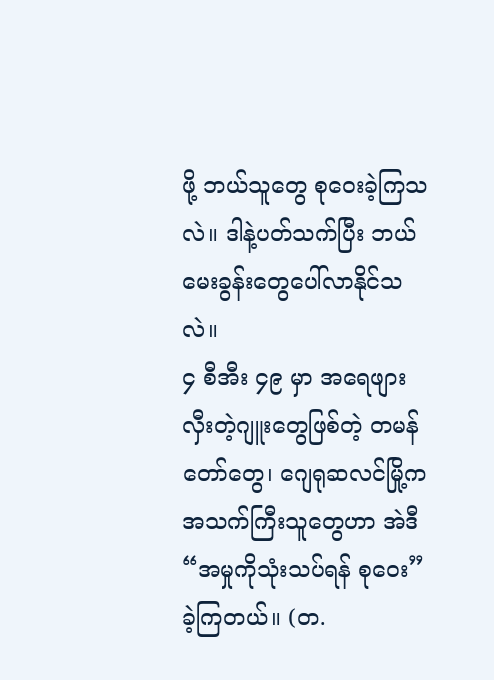ဖို့ ဘယ်သူတွေ စုဝေးခဲ့ကြသလဲ။ ဒါနဲ့ပတ်သက်ပြီး ဘယ်မေးခွန်းတွေပေါ်လာနိုင်သလဲ။
၄ စီအီး ၄၉ မှာ အရေဖျားလှီးတဲ့ဂျူးတွေဖြစ်တဲ့ တမန်တော်တွေ၊ ဂျေရုဆလင်မြို့က အသက်ကြီးသူတွေဟာ အဲဒီ “အမှုကိုသုံးသပ်ရန် စုဝေး” ခဲ့ကြတယ်။ (တ.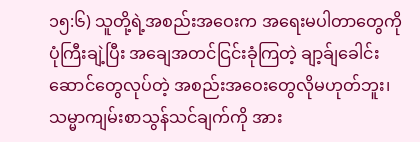၁၅:၆) သူတို့ရဲ့အစည်းအဝေးက အရေးမပါတာတွေကို ပုံကြီးချဲ့ပြီး အချေအတင်ငြင်းခုံကြတဲ့ ချာ့ခ်ျခေါင်းဆောင်တွေလုပ်တဲ့ အစည်းအဝေးတွေလိုမဟုတ်ဘူး၊ သမ္မာကျမ်းစာသွန်သင်ချက်ကို အား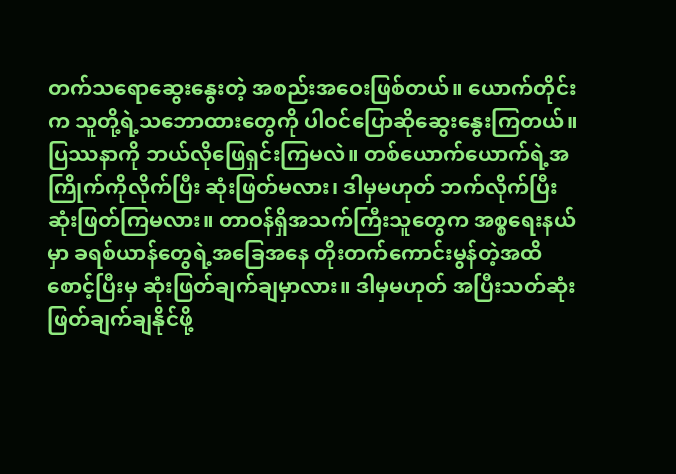တက်သရောဆွေးနွေးတဲ့ အစည်းအဝေးဖြစ်တယ်။ ယောက်တိုင်းက သူတို့ရဲ့သဘောထားတွေကို ပါဝင်ပြောဆိုဆွေးနွေးကြတယ်။ ပြဿနာကို ဘယ်လိုဖြေရှင်းကြမလဲ။ တစ်ယောက်ယောက်ရဲ့အကြိုက်ကိုလိုက်ပြီး ဆုံးဖြတ်မလား၊ ဒါမှမဟုတ် ဘက်လိုက်ပြီး ဆုံးဖြတ်ကြမလား။ တာဝန်ရှိအသက်ကြီးသူတွေက အစ္စရေးနယ်မှာ ခရစ်ယာန်တွေရဲ့အခြေအနေ တိုးတက်ကောင်းမွန်တဲ့အထိစောင့်ပြီးမှ ဆုံးဖြတ်ချက်ချမှာလား။ ဒါမှမဟုတ် အပြီးသတ်ဆုံးဖြတ်ချက်ချနိုင်ဖို့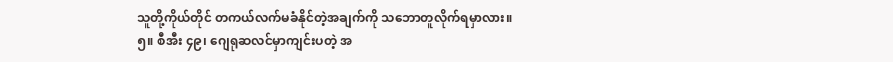သူတို့ကိုယ်တိုင် တကယ်လက်မခံနိုင်တဲ့အချက်ကို သဘောတူလိုက်ရမှာလား။
၅။ စီအီး ၄၉၊ ဂျေရုဆလင်မှာကျင်းပတဲ့ အ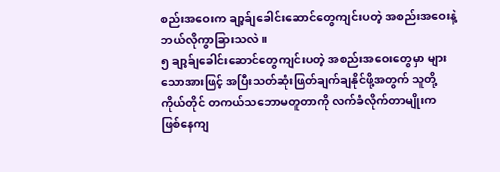စည်းအဝေးက ချာ့ခ်ျခေါင်းဆောင်တွေကျင်းပတဲ့ အစည်းအဝေးနဲ့ ဘယ်လိုကွာခြားသလဲ။
၅ ချာ့ခ်ျခေါင်းဆောင်တွေကျင်းပတဲ့ အစည်းအဝေးတွေမှာ များသောအားဖြင့် အပြီးသတ်ဆုံးဖြတ်ချက်ချနိုင်ဖို့အတွက် သူတို့ကိုယ်တိုင် တကယ်သဘောမတူတာကို လက်ခံလိုက်တာမျိုးက ဖြစ်နေကျ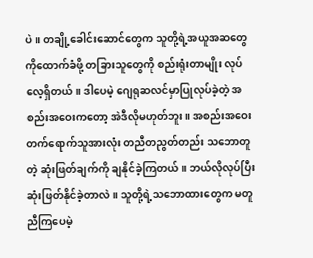ပဲ။ တချို့ခေါင်းဆောင်တွေက သူတို့ရဲ့အယူအဆတွေကိုထောက်ခံဖို့ တခြားသူတွေကို စည်းရုံးတာမျိုး လုပ်လေ့ရှိတယ်။ ဒါပေမဲ့ ဂျေရုဆလင်မှာပြုလုပ်ခဲ့တဲ့ အစည်းအဝေးကတော့ အဲဒီလိုမဟုတ်ဘူး။ အစည်းအဝေးတက်ရောက်သူအားလုံး တညီတညွတ်တည်း သဘောတူတဲ့ ဆုံးဖြတ်ချက်ကို ချနိုင်ခဲ့ကြတယ်။ ဘယ်လိုလုပ်ပြီး ဆုံးဖြတ်နိုင်ခဲ့တာလဲ။ သူတို့ရဲ့သဘောထားတွေက မတူညီကြပေမဲ့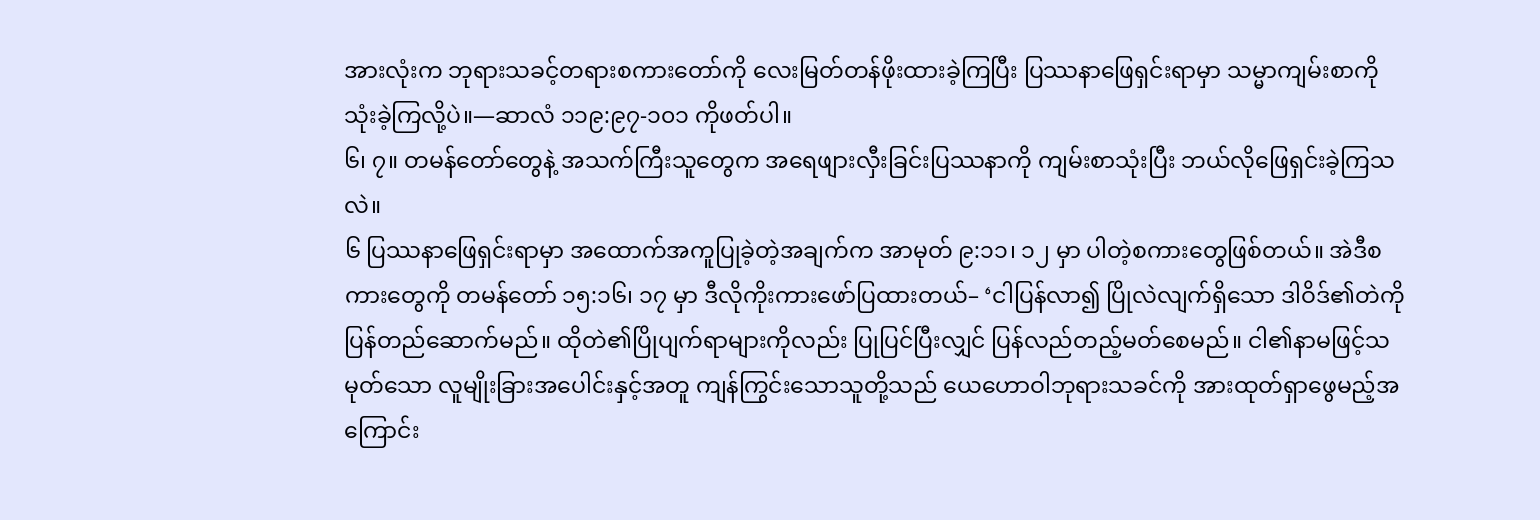အားလုံးက ဘုရားသခင့်တရားစကားတော်ကို လေးမြတ်တန်ဖိုးထားခဲ့ကြပြီး ပြဿနာဖြေရှင်းရာမှာ သမ္မာကျမ်းစာကို သုံးခဲ့ကြလို့ပဲ။—ဆာလံ ၁၁၉:၉၇-၁၀၁ ကိုဖတ်ပါ။
၆၊ ၇။ တမန်တော်တွေနဲ့ အသက်ကြီးသူတွေက အရေဖျားလှီးခြင်းပြဿနာကို ကျမ်းစာသုံးပြီး ဘယ်လိုဖြေရှင်းခဲ့ကြသလဲ။
၆ ပြဿနာဖြေရှင်းရာမှာ အထောက်အကူပြုခဲ့တဲ့အချက်က အာမုတ် ၉:၁၁၊ ၁၂ မှာ ပါတဲ့စကားတွေဖြစ်တယ်။ အဲဒီစကားတွေကို တမန်တော် ၁၅:၁၆၊ ၁၇ မှာ ဒီလိုကိုးကားဖော်ပြထားတယ်– ‘ငါပြန်လာ၍ ပြိုလဲလျက်ရှိသော ဒါဝိဒ်၏တဲကို ပြန်တည်ဆောက်မည်။ ထိုတဲ၏ပြိုပျက်ရာများကိုလည်း ပြုပြင်ပြီးလျှင် ပြန်လည်တည့်မတ်စေမည်။ ငါ၏နာမဖြင့်သမုတ်သော လူမျိုးခြားအပေါင်းနှင့်အတူ ကျန်ကြွင်းသောသူတို့သည် ယေဟောဝါဘုရားသခင်ကို အားထုတ်ရှာဖွေမည့်အကြောင်း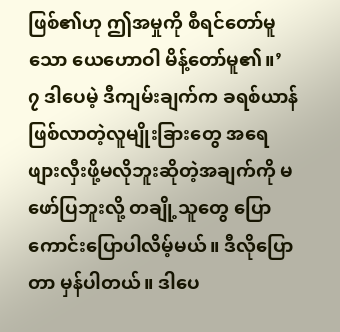ဖြစ်၏ဟု ဤအမှုကို စီရင်တော်မူသော ယေဟောဝါ မိန့်တော်မူ၏။’
၇ ဒါပေမဲ့ ဒီကျမ်းချက်က ခရစ်ယာန်ဖြစ်လာတဲ့လူမျိုးခြားတွေ အရေဖျားလှီးဖို့မလိုဘူးဆိုတဲ့အချက်ကို မဖော်ပြဘူးလို့ တချို့သူတွေ ပြောကောင်းပြောပါလိမ့်မယ်။ ဒီလိုပြောတာ မှန်ပါတယ်။ ဒါပေ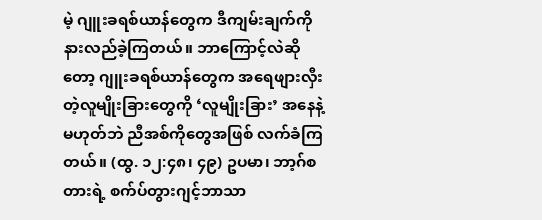မဲ့ ဂျူးခရစ်ယာန်တွေက ဒီကျမ်းချက်ကို နားလည်ခဲ့ကြတယ်။ ဘာကြောင့်လဲဆိုတော့ ဂျူးခရစ်ယာန်တွေက အရေဖျားလှီးတဲ့လူမျိုးခြားတွေကို ‘လူမျိုးခြား’ အနေနဲ့မဟုတ်ဘဲ ညီအစ်ကိုတွေအဖြစ် လက်ခံကြတယ်။ (ထွ. ၁၂:၄၈၊ ၄၉) ဥပမာ၊ ဘာ့ဂ်စတားရဲ့ စက်ပ်တွားဂျင့်ဘာသာ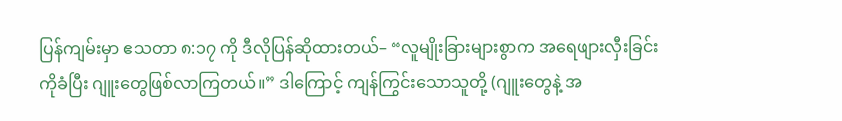ပြန်ကျမ်းမှာ ဧသတာ ၈:၁၇ ကို ဒီလိုပြန်ဆိုထားတယ်– “လူမျိုးခြားများစွာက အရေဖျားလှီးခြင်းကိုခံပြီး ဂျူးတွေဖြစ်လာကြတယ်။” ဒါကြောင့် ကျန်ကြွင်းသောသူတို့ (ဂျူးတွေနဲ့ အ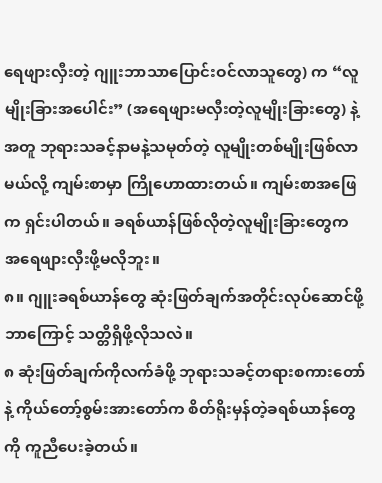ရေဖျားလှီးတဲ့ ဂျူးဘာသာပြောင်းဝင်လာသူတွေ) က “လူမျိုးခြားအပေါင်း” (အရေဖျားမလှီးတဲ့လူမျိုးခြားတွေ) နဲ့အတူ ဘုရားသခင့်နာမနဲ့သမုတ်တဲ့ လူမျိုးတစ်မျိုးဖြစ်လာမယ်လို့ ကျမ်းစာမှာ ကြိုဟောထားတယ်။ ကျမ်းစာအဖြေက ရှင်းပါတယ်။ ခရစ်ယာန်ဖြစ်လိုတဲ့လူမျိုးခြားတွေက အရေဖျားလှီးဖို့မလိုဘူး။
၈။ ဂျူးခရစ်ယာန်တွေ ဆုံးဖြတ်ချက်အတိုင်းလုပ်ဆောင်ဖို့ ဘာကြောင့် သတ္တိရှိဖို့လိုသလဲ။
၈ ဆုံးဖြတ်ချက်ကိုလက်ခံဖို့ ဘုရားသခင့်တရားစကားတော်နဲ့ ကိုယ်တော့်စွမ်းအားတော်က စိတ်ရိုးမှန်တဲ့ခရစ်ယာန်တွေကို ကူညီပေးခဲ့တယ်။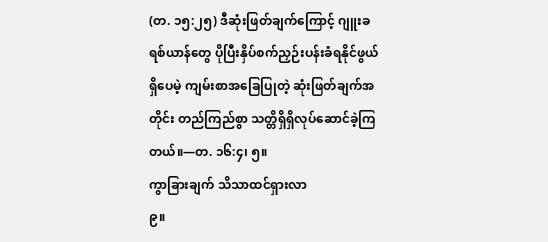(တ. ၁၅:၂၅) ဒီဆုံးဖြတ်ချက်ကြောင့် ဂျူးခရစ်ယာန်တွေ ပိုပြီးနှိပ်စက်ညှဉ်းပန်းခံရနိုင်ဖွယ်ရှိပေမဲ့ ကျမ်းစာအခြေပြုတဲ့ ဆုံးဖြတ်ချက်အတိုင်း တည်ကြည်စွာ သတ္တိရှိရှိလုပ်ဆောင်ခဲ့ကြတယ်။—တ. ၁၆:၄၊ ၅။
ကွာခြားချက် သိသာထင်ရှားလာ
၉။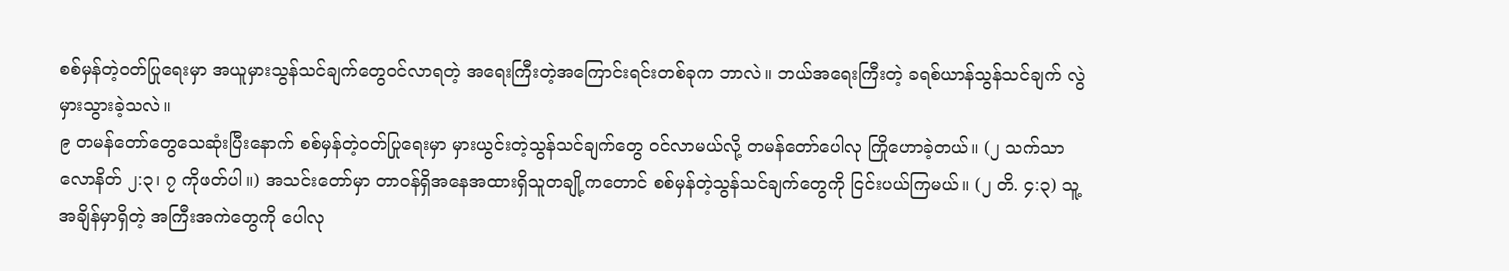စစ်မှန်တဲ့ဝတ်ပြုရေးမှာ အယူမှားသွန်သင်ချက်တွေဝင်လာရတဲ့ အရေးကြီးတဲ့အကြောင်းရင်းတစ်ခုက ဘာလဲ။ ဘယ်အရေးကြီးတဲ့ ခရစ်ယာန်သွန်သင်ချက် လွဲမှားသွားခဲ့သလဲ။
၉ တမန်တော်တွေသေဆုံးပြီးနောက် စစ်မှန်တဲ့ဝတ်ပြုရေးမှာ မှားယွင်းတဲ့သွန်သင်ချက်တွေ ဝင်လာမယ်လို့ တမန်တော်ပေါလု ကြိုဟောခဲ့တယ်။ (၂ သက်သာလောနိတ် ၂:၃၊ ၇ ကိုဖတ်ပါ။) အသင်းတော်မှာ တာဝန်ရှိအနေအထားရှိသူတချို့ကတောင် စစ်မှန်တဲ့သွန်သင်ချက်တွေကို ငြင်းပယ်ကြမယ်။ (၂ တိ. ၄:၃) သူ့အချိန်မှာရှိတဲ့ အကြီးအကဲတွေကို ပေါလု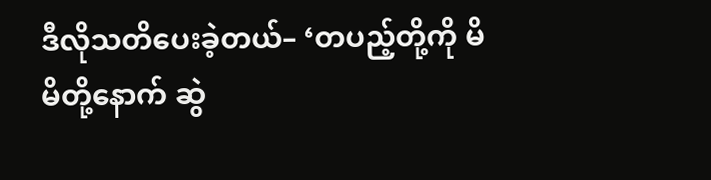ဒီလိုသတိပေးခဲ့တယ်– ‘တပည့်တို့ကို မိမိတို့နောက် ဆွဲ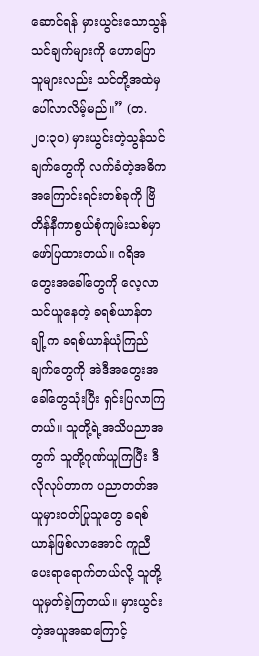ဆောင်ရန် မှားယွင်းသောသွန်သင်ချက်များကို ဟောပြောသူများလည်း သင်တို့အထဲမှ ပေါ်လာလိမ့်မည်။” (တ. ၂၀:၃၀) မှားယွင်းတဲ့သွန်သင်ချက်တွေကို လက်ခံတဲ့အဓိကအကြောင်းရင်းတစ်ခုကို ဗြိတိန်နီကာစွယ်စုံကျမ်းသစ်မှာ ဖော်ပြထားတယ်။ ဂရိအတွေးအခေါ်တွေကို လေ့လာသင်ယူနေတဲ့ ခရစ်ယာန်တချို့က ခရစ်ယာန်ယုံကြည်ချက်တွေကို အဲဒီအတွေးအခေါ်တွေသုံးပြီး ရှင်းပြလာကြတယ်။ သူတို့ရဲ့အသိပညာအတွက် သူတို့ဂုဏ်ယူကြပြီး ဒီလိုလုပ်တာက ပညာတတ်အယူမှားဝတ်ပြုသူတွေ ခရစ်ယာန်ဖြစ်လာအောင် ကူညီပေးရာရောက်တယ်လို့ သူတို့ယူမှတ်ခဲ့ကြတယ်။ မှားယွင်းတဲ့အယူအဆကြောင့်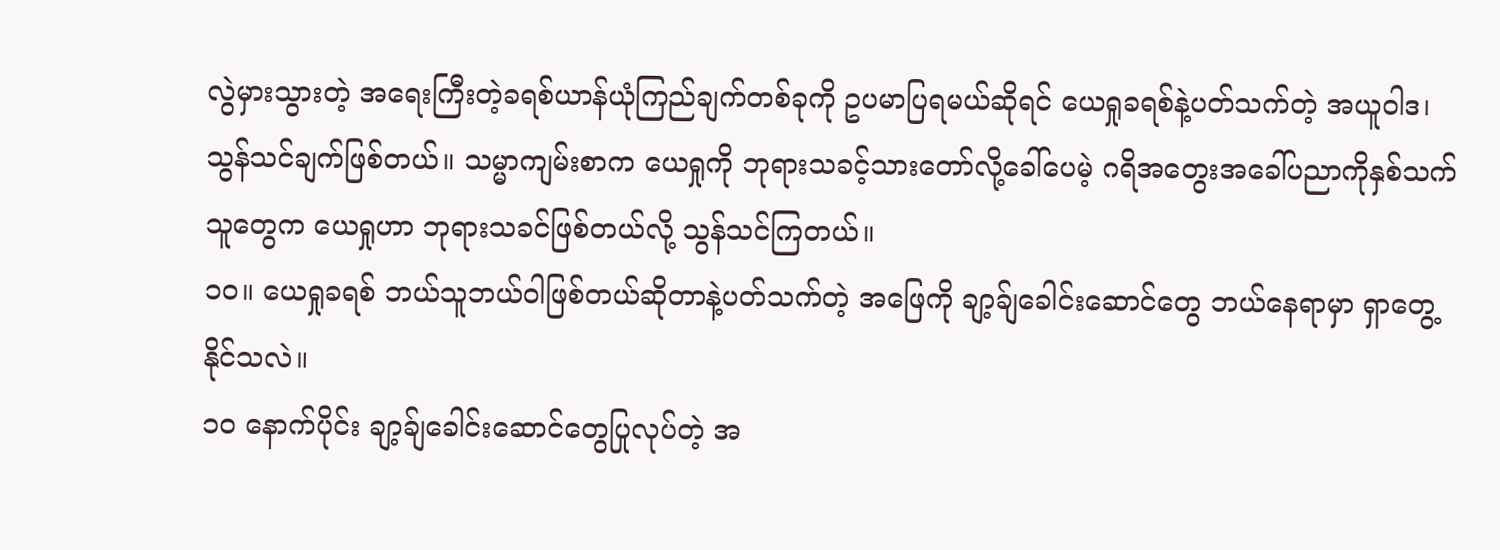လွဲမှားသွားတဲ့ အရေးကြီးတဲ့ခရစ်ယာန်ယုံကြည်ချက်တစ်ခုကို ဥပမာပြရမယ်ဆိုရင် ယေရှုခရစ်နဲ့ပတ်သက်တဲ့ အယူဝါဒ၊ သွန်သင်ချက်ဖြစ်တယ်။ သမ္မာကျမ်းစာက ယေရှုကို ဘုရားသခင့်သားတော်လို့ခေါ်ပေမဲ့ ဂရိအတွေးအခေါ်ပညာကိုနှစ်သက်သူတွေက ယေရှုဟာ ဘုရားသခင်ဖြစ်တယ်လို့ သွန်သင်ကြတယ်။
၁၀။ ယေရှုခရစ် ဘယ်သူဘယ်ဝါဖြစ်တယ်ဆိုတာနဲ့ပတ်သက်တဲ့ အဖြေကို ချာ့ခ်ျခေါင်းဆောင်တွေ ဘယ်နေရာမှာ ရှာတွေ့နိုင်သလဲ။
၁၀ နောက်ပိုင်း ချာ့ခ်ျခေါင်းဆောင်တွေပြုလုပ်တဲ့ အ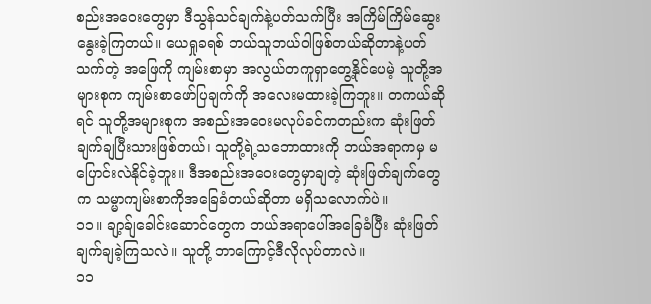စည်းအဝေးတွေမှာ ဒီသွန်သင်ချက်နဲ့ပတ်သက်ပြီး အကြိမ်ကြိမ်ဆွေးနွေးခဲ့ကြတယ်။ ယေရှုခရစ် ဘယ်သူဘယ်ဝါဖြစ်တယ်ဆိုတာနဲ့ပတ်သက်တဲ့ အဖြေကို ကျမ်းစာမှာ အလွယ်တကူရှာတွေ့နိုင်ပေမဲ့ သူတို့အများစုက ကျမ်းစာဖော်ပြချက်ကို အလေးမထားခဲ့ကြဘူး။ တကယ်ဆိုရင် သူတို့အများစုက အစည်းအဝေးမလုပ်ခင်ကတည်းက ဆုံးဖြတ်ချက်ချပြီးသားဖြစ်တယ်၊ သူတို့ရဲ့သဘောထားကို ဘယ်အရာကမှ မပြောင်းလဲနိုင်ခဲ့ဘူး။ ဒီအစည်းအဝေးတွေမှာချတဲ့ ဆုံးဖြတ်ချက်တွေက သမ္မာကျမ်းစာကိုအခြေခံတယ်ဆိုတာ မရှိသလောက်ပဲ။
၁၁။ ချာ့ခ်ျခေါင်းဆောင်တွေက ဘယ်အရာပေါ်အခြေခံပြီး ဆုံးဖြတ်ချက်ချခဲ့ကြသလဲ။ သူတို့ ဘာကြောင့်ဒီလိုလုပ်တာလဲ။
၁၁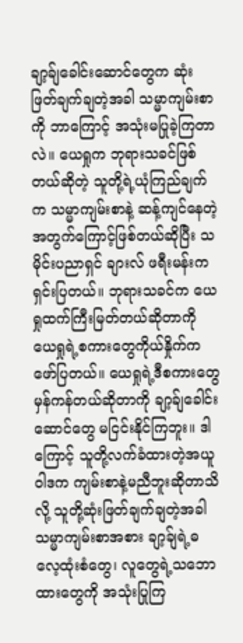ချာ့ခ်ျခေါင်းဆောင်တွေက ဆုံးဖြတ်ချက်ချတဲ့အခါ သမ္မာကျမ်းစာကို ဘာကြောင့် အသုံးမပြုခဲ့ကြတာလဲ။ ယေရှုက ဘုရားသခင်ဖြစ်တယ်ဆိုတဲ့ သူတို့ရဲ့ယုံကြည်ချက်က သမ္မာကျမ်းစာနဲ့ ဆန့်ကျင်နေတဲ့အတွက်ကြောင့်ဖြစ်တယ်ဆိုပြီး သမိုင်းပညာရှင် ချားလ် ဖရီးမန်းက ရှင်းပြတယ်။ ဘုရားသခင်က ယေရှုထက်ကြီးမြတ်တယ်ဆိုတာကို ယေရှုရဲ့စကားတွေကိုယ်နှိုက်က ဖော်ပြတယ်။ ယေရှုရဲ့ဒီစကားတွေ မှန်ကန်တယ်ဆိုတာကို ချာ့ခ်ျခေါင်းဆောင်တွေ မငြင်းနိုင်ကြဘူး။ ဒါကြောင့် သူတို့လက်ခံထားတဲ့အယူဝါဒက ကျမ်းစာနဲ့မညီဘူးဆိုတာသိလို့ သူတို့ဆုံးဖြတ်ချက်ချတဲ့အခါ သမ္မာကျမ်းစာအစား ချာ့ခ်ျရဲ့ဓလေ့ထုံးစံတွေ၊ လူတွေရဲ့သဘောထားတွေကို အသုံးပြုကြ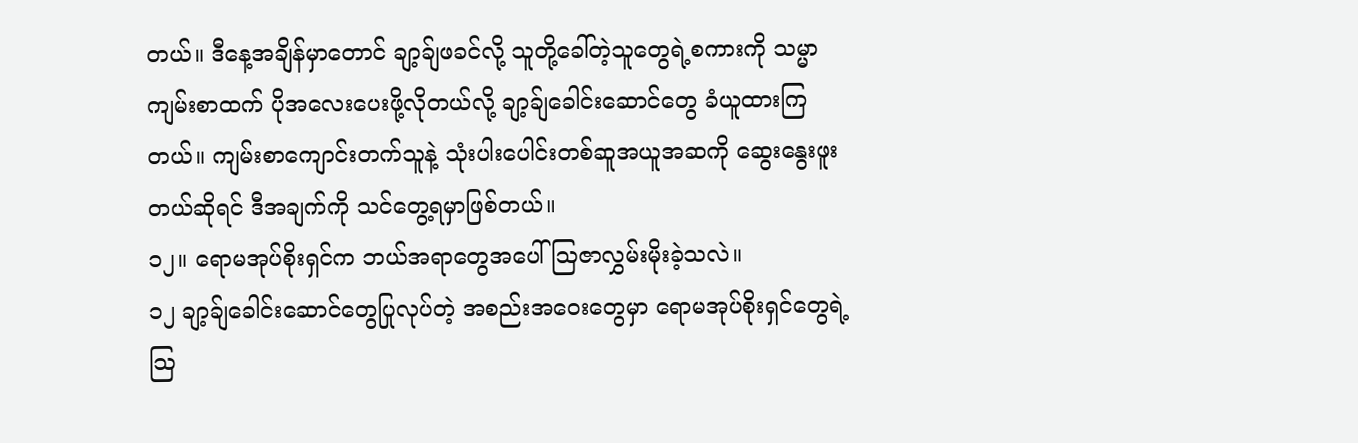တယ်။ ဒီနေ့အချိန်မှာတောင် ချာ့ခ်ျဖခင်လို့ သူတို့ခေါ်တဲ့သူတွေရဲ့စကားကို သမ္မာကျမ်းစာထက် ပိုအလေးပေးဖို့လိုတယ်လို့ ချာ့ခ်ျခေါင်းဆောင်တွေ ခံယူထားကြတယ်။ ကျမ်းစာကျောင်းတက်သူနဲ့ သုံးပါးပေါင်းတစ်ဆူအယူအဆကို ဆွေးနွေးဖူးတယ်ဆိုရင် ဒီအချက်ကို သင်တွေ့ရမှာဖြစ်တယ်။
၁၂။ ရောမအုပ်စိုးရှင်က ဘယ်အရာတွေအပေါ် ဩဇာလွှမ်းမိုးခဲ့သလဲ။
၁၂ ချာ့ခ်ျခေါင်းဆောင်တွေပြုလုပ်တဲ့ အစည်းအဝေးတွေမှာ ရောမအုပ်စိုးရှင်တွေရဲ့သြ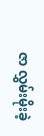ဇာ လွှမ်းမိုးခဲ့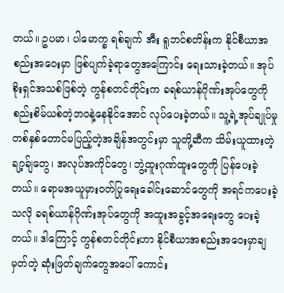တယ်။ ဥပမာ၊ ပါမောက္ခ ရစ်ချက် အီး ရူဘင်စတိန်းက နိုင်စီယာအစည်းအဝေးမှာ ဖြစ်ပျက်ခဲ့ရာတွေအကြောင်း ရေးသားခဲ့တယ်။ အုပ်စိုးရှင်အသစ်ဖြစ်တဲ့ ကွန်စတင်တိုင်းက ခရစ်ယာန်ဂိုဏ်းအုပ်တွေကို စည်းစိမ်ယစ်တဲ့ဘဝနဲ့နေနိုင်အောင် လုပ်ပေးခဲ့တယ်။ သူ့ရဲ့အုပ်ချုပ်မှု တစ်နှစ်တောင်မပြည့်တဲ့အချိန်အတွင်းမှာ သူတို့ဆီက သိမ်းယူထားတဲ့ ချာ့ခ်ျတွေ၊ အလုပ်အကိုင်တွေ၊ ဘွဲ့ထူးဂုဏ်ထူးတွေကို ပြန်ပေးခဲ့တယ်။ ရောမအယူမှားဝတ်ပြုရေးခေါင်းဆောင်တွေကို အရင်ကပေးခဲ့သလို ခရစ်ယာန်ဂိုဏ်းအုပ်တွေကို အထူးအခွင့်အရေးတွေ ပေးခဲ့တယ်။ ဒါကြောင့် ကွန်စတင်တိုင်းဟာ နိုင်စီယာအစည်းအဝေးမှာချမှတ်တဲ့ ဆုံးဖြတ်ချက်တွေအပေါ် ကောင်း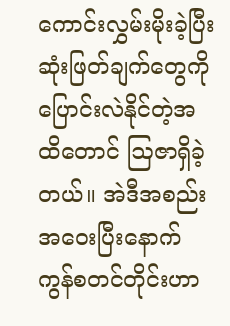ကောင်းလွှမ်းမိုးခဲ့ပြီး ဆုံးဖြတ်ချက်တွေကို ပြောင်းလဲနိုင်တဲ့အထိတောင် ဩဇာရှိခဲ့တယ်။ အဲဒီအစည်းအဝေးပြီးနောက် ကွန်စတင်တိုင်းဟာ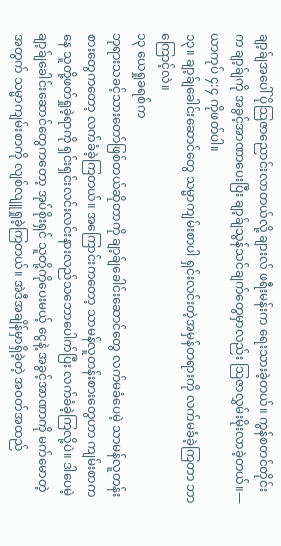ချာ့ခ်ျအပေါ် ပိုသြဇာညောင်းလာတယ်လို့ ချားလ် ဖရီးမန်းက ရေးသားခဲ့တယ်။ ကွန်စတင်တိုင်းက ချာ့ခ်ျကို အခွင့်အာဏာပေးပြီး ချာ့ခ်ျသွန်သင်ချက်တွေမှာလည်း ဩဇာလွှမ်းမိုးလာခဲ့တယ်။—ယာကုပ် ၄:၄ ကိုဖတ်ပါ။
၁၃။ ချာ့ခ်ျခေါင်းဆောင်တွေ သမ္မာကျမ်းစာပါ ရှင်းလင်းတဲ့အမှန်တရားကို လက်မခံခဲ့ကြတာ ဘာကြောင့်လဲ။
၁၃ ယေရှုခရစ်က
ဘုရားသခင့်သားတော်ဖြစ်တယ်ဆိုတာကို ချာ့ခ်ျခေါင်းဆောင်တွေ လက်မခံပေမဲ့ သာမန်လူတန်းစားတွေကတော့ လက်ခံခဲ့ကြတယ်။ အကြောင်းကတော့ သာမန်လူတန်းစားတွေဟာ ကျမ်းစာကနေ သူတို့ဖတ်ရှုခဲ့ရာကို ရှင်းရှင်းလင်းလင်းနားလည်သဘောပေါက်ပြီး လက်ခံခဲ့ကြလို့ပဲ။ ဒါပေမဲ့ ချာ့ခ်ျခေါင်းဆောင်တွေကတော့ အုပ်စိုးရှင် သူတို့ကိုပေးမယ့် ငွေနဲ့ အခွင့်အာဏာကို မက်မောတဲ့အတွက် သမ္မာကျမ်းစာကို လျစ်လျူရှုခဲ့ကြတယ်။ အဲဒီအချိန်မှာရှိခဲ့တဲ့ အဝတ်အထည်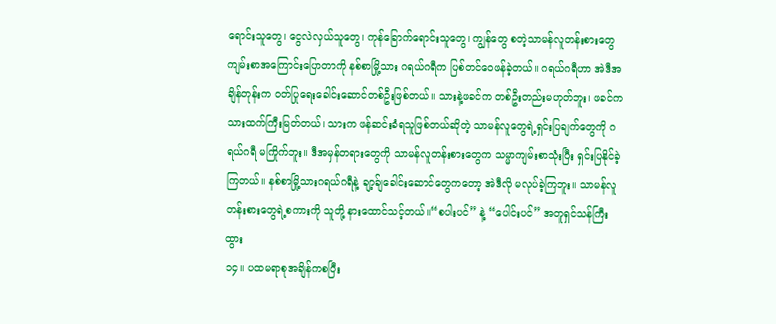ရောင်းသူတွေ၊ ငွေလဲလှယ်သူတွေ၊ ကုန်ခြောက်ရောင်းသူတွေ၊ ကျွန်တွေ စတဲ့သာမန်လူတန်းစားတွေ ကျမ်းစာအကြောင်းပြောတာကို နစ်စာမြို့သား ဂရယ်ဂရီက ပြစ်တင်ဝေဖန်ခဲ့တယ်။ ဂရယ်ဂရီဟာ အဲဒီအချိန်တုန်းက ဝတ်ပြုရေးခေါင်းဆောင်တစ်ဦးဖြစ်တယ်။ သားနဲ့ဖခင်က တစ်ဦးတည်းမဟုတ်ဘူး၊ ဖခင်က သားထက်ကြီးမြတ်တယ်၊ သားက ဖန်ဆင်းခံရသူဖြစ်တယ်ဆိုတဲ့ သာမန်လူတွေရဲ့ရှင်းပြချက်တွေကို ဂရယ်ဂရီ မကြိုက်ဘူး။ ဒီအမှန်တရားတွေကို သာမန်လူတန်းစားတွေက သမ္မာကျမ်းစာသုံးပြီး ရှင်းပြနိုင်ခဲ့ကြတယ်။ နစ်စာမြို့သားဂရယ်ဂရီနဲ့ ချာ့ခ်ျခေါင်းဆောင်တွေကတော့ အဲဒီလို မလုပ်ခဲ့ကြဘူး။ သာမန်လူတန်းစားတွေရဲ့စကားကို သူတို့ နားထောင်သင့်တယ်။“စပါးပင်” နဲ့ “ပေါင်းပင်” အတူရှင်သန်ကြီးထွား
၁၄။ ပထမရာစုအချိန်ကစပြီး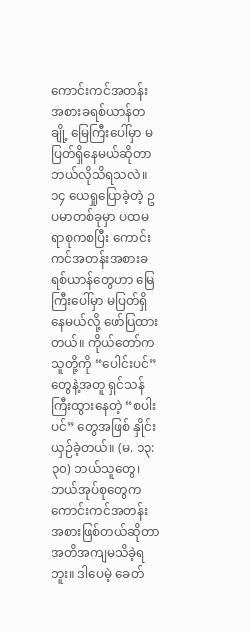ကောင်းကင်အတန်းအစားခရစ်ယာန်တချို့ မြေကြီးပေါ်မှာ မပြတ်ရှိနေမယ်ဆိုတာ ဘယ်လိုသိရသလဲ။
၁၄ ယေရှုပြောခဲ့တဲ့ ဥပမာတစ်ခုမှာ ပထမရာစုကစပြီး ကောင်းကင်အတန်းအစားခရစ်ယာန်တွေဟာ မြေကြီးပေါ်မှာ မပြတ်ရှိနေမယ်လို့ ဖော်ပြထားတယ်။ ကိုယ်တော်က သူတို့ကို “ပေါင်းပင်” တွေနဲ့အတူ ရှင်သန်ကြီးထွားနေတဲ့ “စပါးပင်” တွေအဖြစ် နှိုင်းယှဉ်ခဲ့တယ်။ (မ. ၁၃:၃၀) ဘယ်သူတွေ၊ ဘယ်အုပ်စုတွေက ကောင်းကင်အတန်းအစားဖြစ်တယ်ဆိုတာ အတိအကျမသိခဲ့ရဘူး။ ဒါပေမဲ့ ခေတ်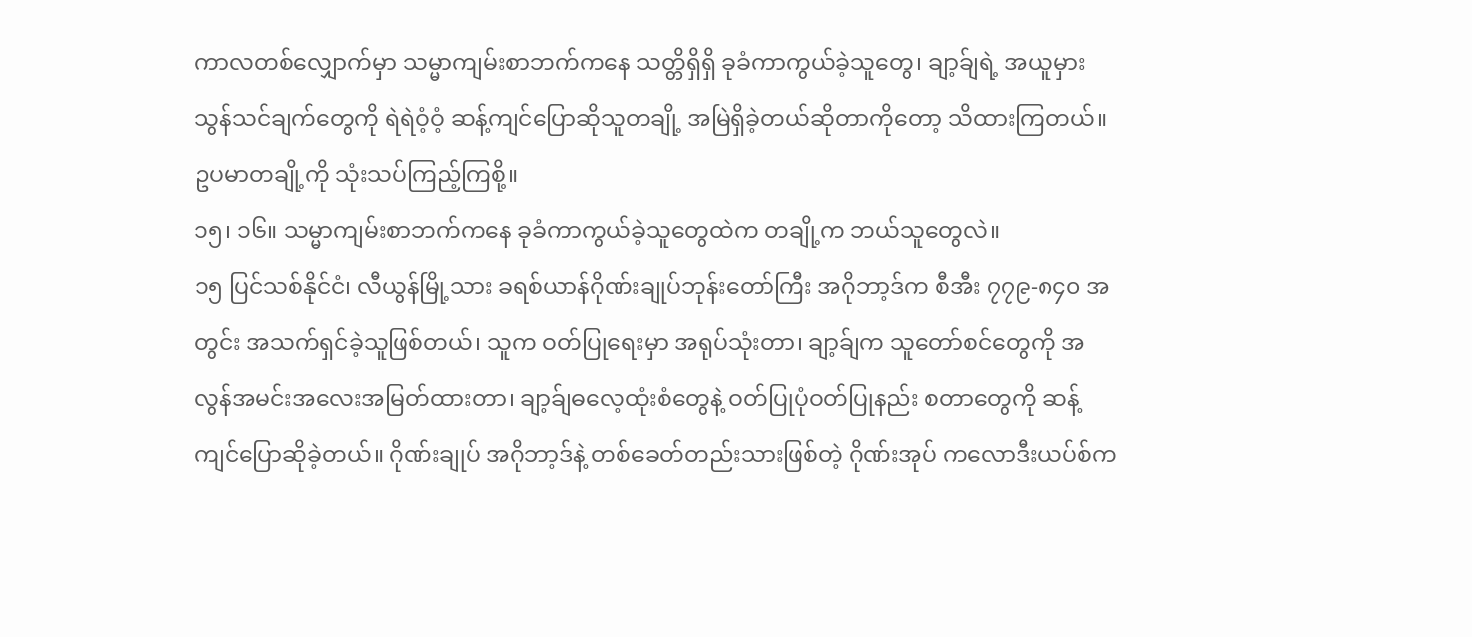ကာလတစ်လျှောက်မှာ သမ္မာကျမ်းစာဘက်ကနေ သတ္တိရှိရှိ ခုခံကာကွယ်ခဲ့သူတွေ၊ ချာ့ခ်ျရဲ့ အယူမှားသွန်သင်ချက်တွေကို ရဲရဲဝံ့ဝံ့ ဆန့်ကျင်ပြောဆိုသူတချို့ အမြဲရှိခဲ့တယ်ဆိုတာကိုတော့ သိထားကြတယ်။ ဥပမာတချို့ကို သုံးသပ်ကြည့်ကြစို့။
၁၅၊ ၁၆။ သမ္မာကျမ်းစာဘက်ကနေ ခုခံကာကွယ်ခဲ့သူတွေထဲက တချို့က ဘယ်သူတွေလဲ။
၁၅ ပြင်သစ်နိုင်ငံ၊ လီယွန်မြို့သား ခရစ်ယာန်ဂိုဏ်းချုပ်ဘုန်းတော်ကြီး အဂိုဘာ့ဒ်က စီအီး ၇၇၉-၈၄၀ အတွင်း အသက်ရှင်ခဲ့သူဖြစ်တယ်၊ သူက ဝတ်ပြုရေးမှာ အရုပ်သုံးတာ၊ ချာ့ခ်ျက သူတော်စင်တွေကို အလွန်အမင်းအလေးအမြတ်ထားတာ၊ ချာ့ခ်ျဓလေ့ထုံးစံတွေနဲ့ ဝတ်ပြုပုံဝတ်ပြုနည်း စတာတွေကို ဆန့်ကျင်ပြောဆိုခဲ့တယ်။ ဂိုဏ်းချုပ် အဂိုဘာ့ဒ်နဲ့ တစ်ခေတ်တည်းသားဖြစ်တဲ့ ဂိုဏ်းအုပ် ကလောဒီးယပ်စ်က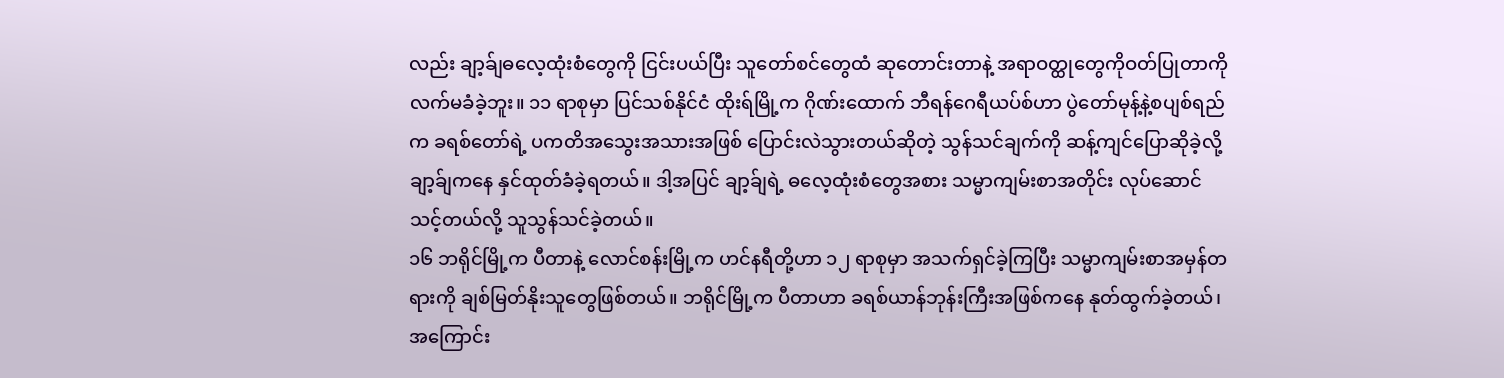လည်း ချာ့ခ်ျဓလေ့ထုံးစံတွေကို ငြင်းပယ်ပြီး သူတော်စင်တွေထံ ဆုတောင်းတာနဲ့ အရာဝတ္ထုတွေကိုဝတ်ပြုတာကို လက်မခံခဲ့ဘူး။ ၁၁ ရာစုမှာ ပြင်သစ်နိုင်ငံ ထိုးရ်မြို့က ဂိုဏ်းထောက် ဘီရန်ဂေရီယပ်စ်ဟာ ပွဲတော်မုန့်နဲ့စပျစ်ရည်က ခရစ်တော်ရဲ့ ပကတိအသွေးအသားအဖြစ် ပြောင်းလဲသွားတယ်ဆိုတဲ့ သွန်သင်ချက်ကို ဆန့်ကျင်ပြောဆိုခဲ့လို့ ချာ့ခ်ျကနေ နှင်ထုတ်ခံခဲ့ရတယ်။ ဒါ့အပြင် ချာ့ခ်ျရဲ့ ဓလေ့ထုံးစံတွေအစား သမ္မာကျမ်းစာအတိုင်း လုပ်ဆောင်သင့်တယ်လို့ သူသွန်သင်ခဲ့တယ်။
၁၆ ဘရိုင်မြို့က ပီတာနဲ့ လောင်စန်းမြို့က ဟင်နရီတို့ဟာ ၁၂ ရာစုမှာ အသက်ရှင်ခဲ့ကြပြီး သမ္မာကျမ်းစာအမှန်တရားကို ချစ်မြတ်နိုးသူတွေဖြစ်တယ်။ ဘရိုင်မြို့က ပီတာဟာ ခရစ်ယာန်ဘုန်းကြီးအဖြစ်ကနေ နုတ်ထွက်ခဲ့တယ်၊ အကြောင်း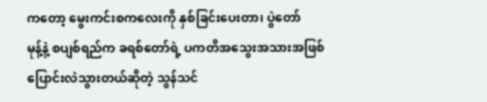ကတော့ မွေးကင်းစကလေးကို နှစ်ခြင်းပေးတာ၊ ပွဲတော်
မုန့်နဲ့ စပျစ်ရည်က ခရစ်တော်ရဲ့ ပကတိအသွေးအသားအဖြစ် ပြောင်းလဲသွားတယ်ဆိုတဲ့ သွန်သင်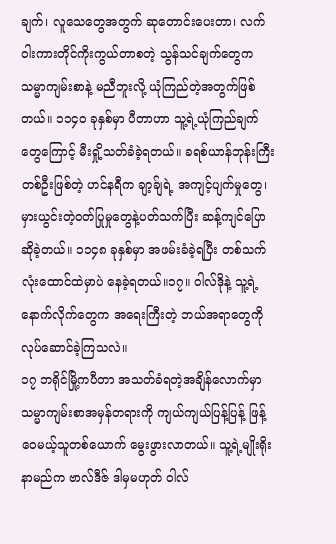ချက်၊ လူသေတွေအတွက် ဆုတောင်းပေးတာ၊ လက်ဝါးကားတိုင်ကိုးကွယ်တာစတဲ့ သွန်သင်ချက်တွေက သမ္မာကျမ်းစာနဲ့ မညီဘူးလို့ ယုံကြည်တဲ့အတွက်ဖြစ်တယ်။ ၁၁၄၀ ခုနှစ်မှာ ပီတာဟာ သူ့ရဲ့ယုံကြည်ချက်တွေကြောင့် မီးရှို့သတ်ခံခဲ့ရတယ်။ ခရစ်ယာန်ဘုန်းကြီးတစ်ဦးဖြစ်တဲ့ ဟင်နရီက ချာ့ခ်ျရဲ့ အကျင့်ပျက်မှုတွေ၊ မှားယွင်းတဲ့ဝတ်ပြုမှုတွေနဲ့ပတ်သက်ပြီး ဆန့်ကျင်ပြောဆိုခဲ့တယ်။ ၁၁၄၈ ခုနှစ်မှာ အဖမ်းခံခဲ့ရပြီး တစ်သက်လုံးထောင်ထဲမှာပဲ နေခဲ့ရတယ်။၁၇။ ဝါလ်ဒိုနဲ့ သူ့ရဲ့နောက်လိုက်တွေက အရေးကြီးတဲ့ ဘယ်အရာတွေကို လုပ်ဆောင်ခဲ့ကြသလဲ။
၁၇ ဘရိုင်မြို့ကပီတာ အသတ်ခံရတဲ့အချိန်လောက်မှာ သမ္မာကျမ်းစာအမှန်တရားကို ကျယ်ကျယ်ပြန့်ပြန့် ဖြန့်ဝေမယ့်သူတစ်ယောက် မွေးဖွားလာတယ်။ သူ့ရဲ့မျိုးရိုးနာမည်က ဗာလ်ဒီဇ် ဒါမှမဟုတ် ဝါလ်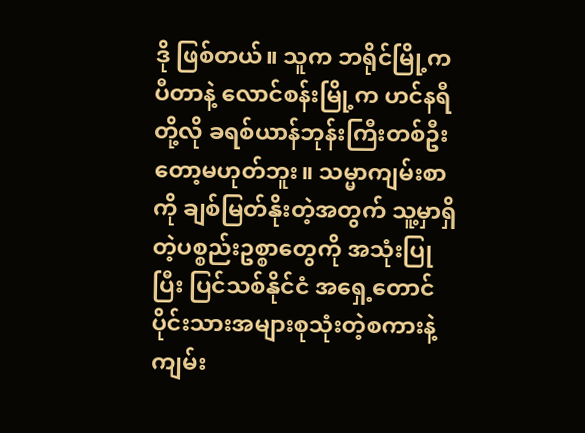ဒို ဖြစ်တယ်။ သူက ဘရိုင်မြို့က ပီတာနဲ့ လောင်စန်းမြို့က ဟင်နရီတို့လို ခရစ်ယာန်ဘုန်းကြီးတစ်ဦးတော့မဟုတ်ဘူး။ သမ္မာကျမ်းစာကို ချစ်မြတ်နိုးတဲ့အတွက် သူ့မှာရှိတဲ့ပစ္စည်းဥစ္စာတွေကို အသုံးပြုပြီး ပြင်သစ်နိုင်ငံ အရှေ့တောင်ပိုင်းသားအများစုသုံးတဲ့စကားနဲ့ ကျမ်း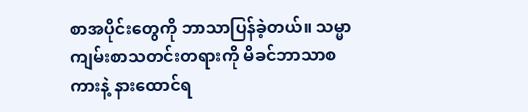စာအပိုင်းတွေကို ဘာသာပြန်ခဲ့တယ်။ သမ္မာကျမ်းစာသတင်းတရားကို မိခင်ဘာသာစကားနဲ့ နားထောင်ရ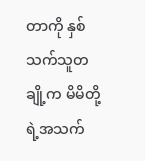တာကို နှစ်သက်သူတချို့က မိမိတို့ရဲ့အသက်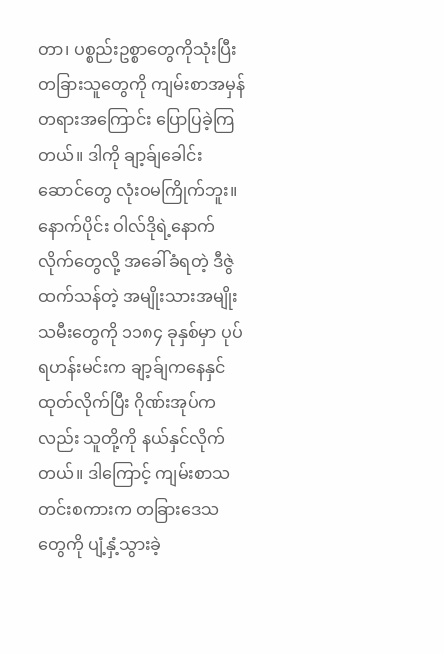တာ၊ ပစ္စည်းဥစ္စာတွေကိုသုံးပြီး တခြားသူတွေကို ကျမ်းစာအမှန်တရားအကြောင်း ပြောပြခဲ့ကြတယ်။ ဒါကို ချာ့ခ်ျခေါင်းဆောင်တွေ လုံးဝမကြိုက်ဘူး။ နောက်ပိုင်း ဝါလ်ဒိုရဲ့နောက်လိုက်တွေလို့ အခေါ်ခံရတဲ့ ဒီဇွဲထက်သန်တဲ့ အမျိုးသားအမျိုးသမီးတွေကို ၁၁၈၄ ခုနှစ်မှာ ပုပ်ရဟန်းမင်းက ချာ့ခ်ျကနေနှင်ထုတ်လိုက်ပြီး ဂိုဏ်းအုပ်ကလည်း သူတို့ကို နယ်နှင်လိုက်တယ်။ ဒါကြောင့် ကျမ်းစာသတင်းစကားက တခြားဒေသတွေကို ပျံ့နှံ့သွားခဲ့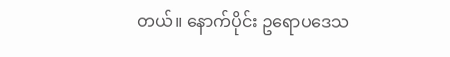တယ်။ နောက်ပိုင်း ဥရောပဒေသ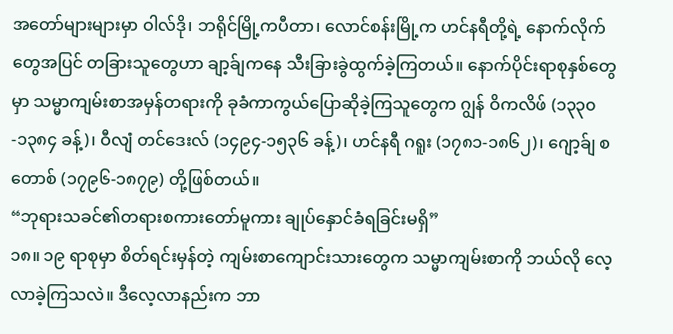အတော်များများမှာ ဝါလ်ဒို၊ ဘရိုင်မြို့ကပီတာ၊ လောင်စန်းမြို့က ဟင်နရီတို့ရဲ့ နောက်လိုက်တွေအပြင် တခြားသူတွေဟာ ချာ့ခ်ျကနေ သီးခြားခွဲထွက်ခဲ့ကြတယ်။ နောက်ပိုင်းရာစုနှစ်တွေမှာ သမ္မာကျမ်းစာအမှန်တရားကို ခုခံကာကွယ်ပြောဆိုခဲ့ကြသူတွေက ဂျွန် ဝိကလိဖ် (၁၃၃၀-၁၃၈၄ ခန့်)၊ ဝီလျံ တင်ဒေးလ် (၁၄၉၄-၁၅၃၆ ခန့်)၊ ဟင်နရီ ဂရူး (၁၇၈၁-၁၈၆၂)၊ ဂျော့ခ်ျ စတောစ် (၁၇၉၆-၁၈၇၉) တို့ဖြစ်တယ်။
“ဘုရားသခင်၏တရားစကားတော်မူကား ချုပ်နှောင်ခံရခြင်းမရှိ”
၁၈။ ၁၉ ရာစုမှာ စိတ်ရင်းမှန်တဲ့ ကျမ်းစာကျောင်းသားတွေက သမ္မာကျမ်းစာကို ဘယ်လို လေ့လာခဲ့ကြသလဲ။ ဒီလေ့လာနည်းက ဘာ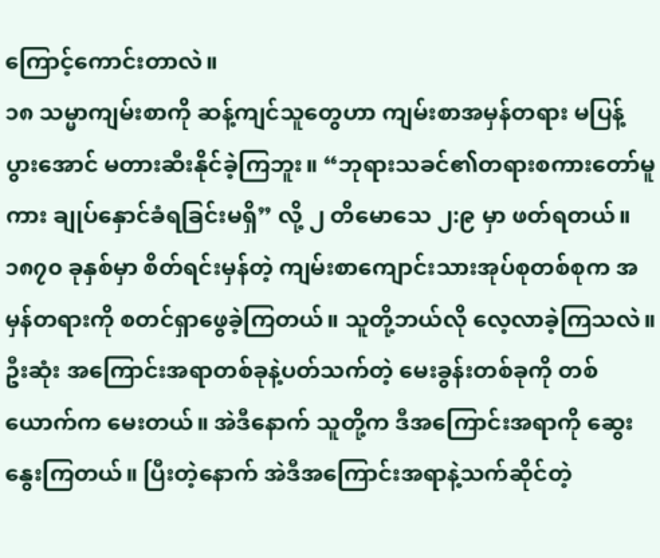ကြောင့်ကောင်းတာလဲ။
၁၈ သမ္မာကျမ်းစာကို ဆန့်ကျင်သူတွေဟာ ကျမ်းစာအမှန်တရား မပြန့်ပွားအောင် မတားဆီးနိုင်ခဲ့ကြဘူး။ “ဘုရားသခင်၏တရားစကားတော်မူကား ချုပ်နှောင်ခံရခြင်းမရှိ” လို့ ၂ တိမောသေ ၂:၉ မှာ ဖတ်ရတယ်။ ၁၈၇၀ ခုနှစ်မှာ စိတ်ရင်းမှန်တဲ့ ကျမ်းစာကျောင်းသားအုပ်စုတစ်စုက အမှန်တရားကို စတင်ရှာဖွေခဲ့ကြတယ်။ သူတို့ဘယ်လို လေ့လာခဲ့ကြသလဲ။ ဦးဆုံး အကြောင်းအရာတစ်ခုနဲ့ပတ်သက်တဲ့ မေးခွန်းတစ်ခုကို တစ်ယောက်က မေးတယ်။ အဲဒီနောက် သူတို့က ဒီအကြောင်းအရာကို ဆွေးနွေးကြတယ်။ ပြီးတဲ့နောက် အဲဒီအကြောင်းအရာနဲ့သက်ဆိုင်တဲ့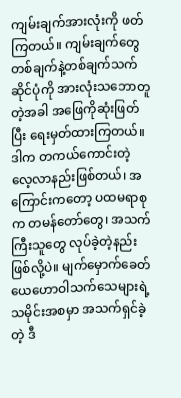ကျမ်းချက်အားလုံးကို ဖတ်ကြတယ်။ ကျမ်းချက်တွေ တစ်ချက်နဲ့တစ်ချက်သက်ဆိုင်ပုံကို အားလုံးသဘောတူတဲ့အခါ အဖြေကိုဆုံးဖြတ်ပြီး ရေးမှတ်ထားကြတယ်။ ဒါက တကယ်ကောင်းတဲ့ လေ့လာနည်းဖြစ်တယ်၊ အကြောင်းကတော့ ပထမရာစုက တမန်တော်တွေ၊ အသက်ကြီးသူတွေ လုပ်ခဲ့တဲ့နည်းဖြစ်လို့ပဲ။ မျက်မှောက်ခေတ် ယေဟောဝါသက်သေများရဲ့သမိုင်းအစမှာ အသက်ရှင်ခဲ့တဲ့ ဒီ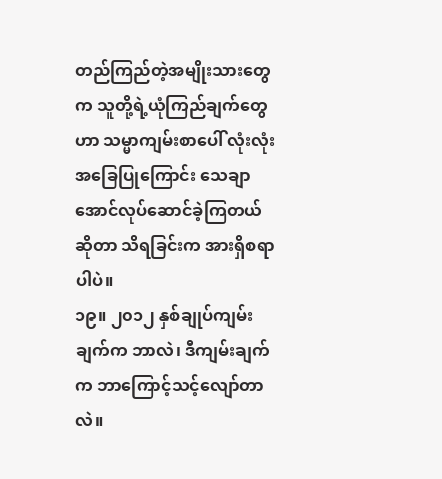တည်ကြည်တဲ့အမျိုးသားတွေက သူတို့ရဲ့ယုံကြည်ချက်တွေဟာ သမ္မာကျမ်းစာပေါ် လုံးလုံးအခြေပြုကြောင်း သေချာအောင်လုပ်ဆောင်ခဲ့ကြတယ်ဆိုတာ သိရခြင်းက အားရှိစရာပါပဲ။
၁၉။ ၂၀၁၂ နှစ်ချုပ်ကျမ်းချက်က ဘာလဲ၊ ဒီကျမ်းချက်က ဘာကြောင့်သင့်လျော်တာလဲ။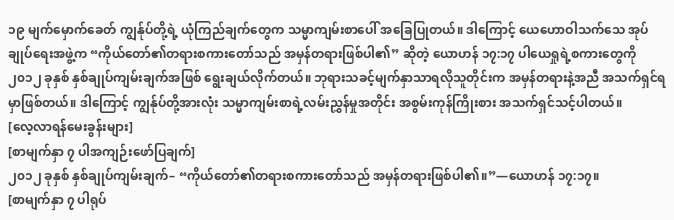၁၉ မျက်မှောက်ခေတ် ကျွန်ုပ်တို့ရဲ့ ယုံကြည်ချက်တွေက သမ္မာကျမ်းစာပေါ် အခြေပြုတယ်။ ဒါကြောင့် ယေဟောဝါသက်သေ အုပ်ချုပ်ရေးအဖွဲ့က “ကိုယ်တော်၏တရားစကားတော်သည် အမှန်တရားဖြစ်ပါ၏” ဆိုတဲ့ ယောဟန် ၁၇:၁၇ ပါယေရှုရဲ့စကားတွေကို ၂၀၁၂ ခုနှစ် နှစ်ချုပ်ကျမ်းချက်အဖြစ် ရွေးချယ်လိုက်တယ်။ ဘုရားသခင့်မျက်နှာသာရလိုသူတိုင်းက အမှန်တရားနဲ့အညီ အသက်ရှင်ရမှာဖြစ်တယ်။ ဒါကြောင့် ကျွန်ုပ်တို့အားလုံး သမ္မာကျမ်းစာရဲ့လမ်းညွှန်မှုအတိုင်း အစွမ်းကုန်ကြိုးစား အသက်ရှင်သင့်ပါတယ်။
[လေ့လာရန်မေးခွန်းများ]
[စာမျက်နှာ ၇ ပါအကျဉ်းဖော်ပြချက်]
၂၀၁၂ ခုနှစ် နှစ်ချုပ်ကျမ်းချက်– “ကိုယ်တော်၏တရားစကားတော်သည် အမှန်တရားဖြစ်ပါ၏။”—ယောဟန် ၁၇:၁၇။
[စာမျက်နှာ ၇ ပါရုပ်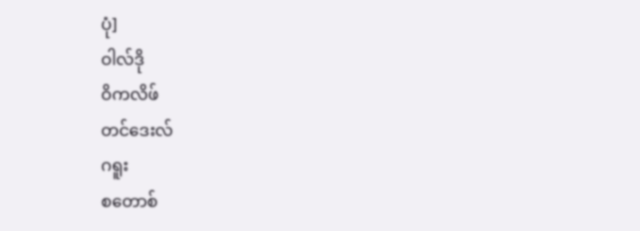ပုံ]
ဝါလ်ဒို
ဝိကလိဖ်
တင်ဒေးလ်
ဂရူး
စတောစ်